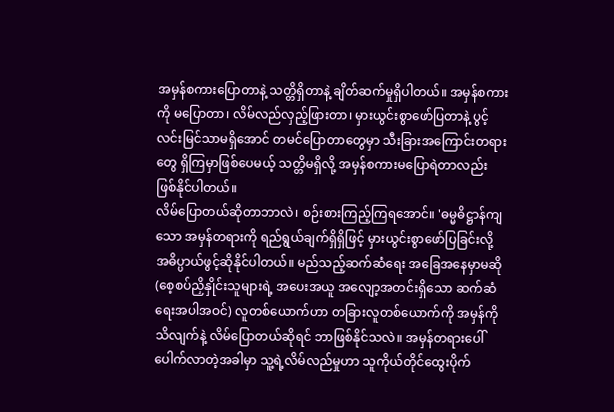အမှန်စကားပြောတာနဲ့ သတ္တိရှိတာနဲ့ ချိတ်ဆက်မှုရှိပါတယ်။ အမှန်စကားကို မပြောတာ၊ လိမ်လည်လှည့်ဖြားတာ၊ မှားယွင်းစွာဖော်ပြတာနဲ့ ပွင့်လင်းမြင်သာမရှိအောင် တမင်ပြောတာတွေမှာ သီးခြားအကြောင်းတရားတွေ ရှိကြမှာဖြစ်ပေမယ့် သတ္တိမရှိလို့ အမှန်စကားမပြောရဲတာလည်း ဖြစ်နိုင်ပါတယ်။
လိမ်ပြောတယ်ဆိုတာဘာလဲ၊ စဉ်းစားကြည့်ကြရအောင်။ 'ဓမ္မဓိဋ္ဌာန်ကျသော အမှန်တရားကို ရည်ရွယ်ချက်ရှိရှိဖြင့် မှားယွင်းစွာဖော်ပြခြင်းလို့ အဓိပ္ပာယ်ဖွင့်ဆိုနိုင်ပါတယ်။ မည်သည့်ဆက်ဆံရေး အခြေအနေမှာမဆို (စေ့စပ်ညှိနှိုင်းသူများရဲ့ အပေးအယူ အလျော့အတင်းရှိသော ဆက်ဆံရေးအပါအဝင်) လူတစ်ယောက်ဟာ တခြားလူတစ်ယောက်ကို အမှန်ကိုသိလျက်နဲ့ လိမ်ပြောတယ်ဆိုရင် ဘာဖြစ်နိုင်သလဲ။ အမှန်တရားပေါ်ပေါက်လာတဲ့အခါမှာ သူ့ရဲ့လိမ်လည်မှုဟာ သူကိုယ်တိုင်ထွေးပိုက်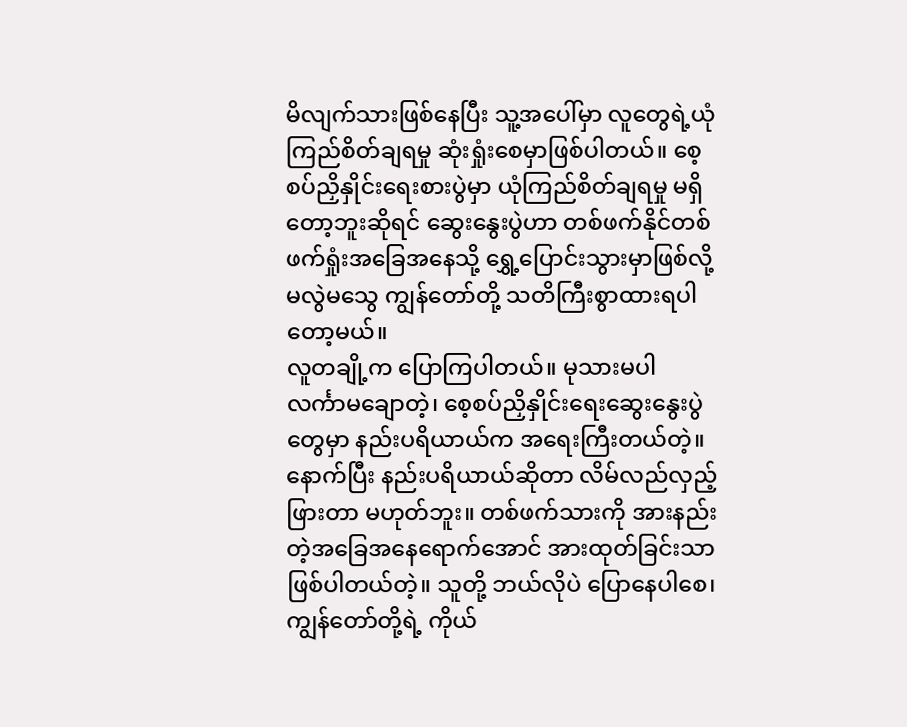မိလျက်သားဖြစ်နေပြီး သူ့အပေါ်မှာ လူတွေရဲ့ယုံကြည်စိတ်ချရမှု ဆုံးရှုံးစေမှာဖြစ်ပါတယ်။ စေ့စပ်ညှိနှိုင်းရေးစားပွဲမှာ ယုံကြည်စိတ်ချရမှု မရှိတော့ဘူးဆိုရင် ဆွေးနွေးပွဲဟာ တစ်ဖက်နိုင်တစ်ဖက်ရှုံးအခြေအနေသို့ ရွှေ့ပြောင်းသွားမှာဖြစ်လို့ မလွဲမသွေ ကျွန်တော်တို့ သတိကြီးစွာထားရပါတော့မယ်။
လူတချို့က ပြောကြပါတယ်။ မုသားမပါ လင်္ကာမချောတဲ့၊ စေ့စပ်ညှိနှိုင်းရေးဆွေးနွေးပွဲတွေမှာ နည်းပရိယာယ်က အရေးကြီးတယ်တဲ့။ နောက်ပြီး နည်းပရိယာယ်ဆိုတာ လိမ်လည်လှည့်ဖြားတာ မဟုတ်ဘူး။ တစ်ဖက်သားကို အားနည်းတဲ့အခြေအနေရောက်အောင် အားထုတ်ခြင်းသာ ဖြစ်ပါတယ်တဲ့။ သူတို့ ဘယ်လိုပဲ ပြောနေပါစေ၊ ကျွန်တော်တို့ရဲ့ ကိုယ်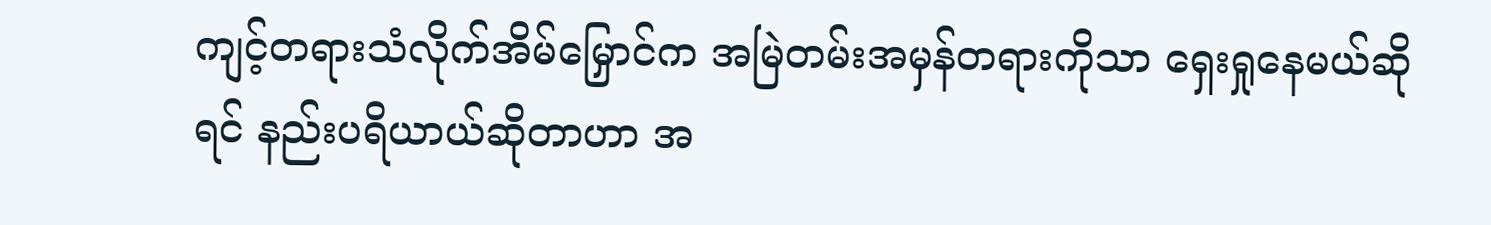ကျင့်တရားသံလိုက်အိမ်မြှောင်က အမြဲတမ်းအမှန်တရားကိုသာ ရှေးရှုနေမယ်ဆိုရင် နည်းပရိယာယ်ဆိုတာဟာ အ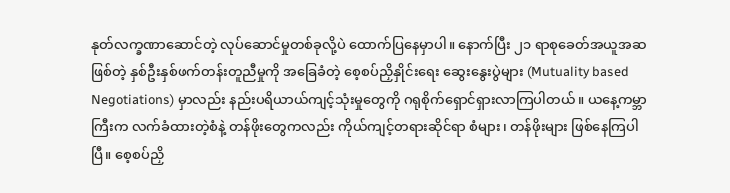နုတ်လက္ခဏာဆောင်တဲ့ လုပ်ဆောင်မှုတစ်ခုလို့ပဲ ထောက်ပြနေမှာပါ။ နောက်ပြီး ၂၁ ရာစုခေတ်အယူအဆဖြစ်တဲ့ နှစ်ဦးနှစ်ဖက်တန်းတူညီမှုကို အခြေခံတဲ့ စေ့စပ်ညှိနှိုင်းရေး ဆွေးနွေးပွဲများ (Mutuality based Negotiations) မှာလည်း နည်းပရိယာယ်ကျင့်သုံးမှုတွေကို ဂရုစိုက်ရှောင်ရှားလာကြပါတယ်။ ယနေ့ကမ္ဘာကြီးက လက်ခံထားတဲ့စံနဲ့ တန်ဖိုးတွေကလည်း ကိုယ်ကျင့်တရားဆိုင်ရာ စံများ၊ တန်ဖိုးများ ဖြစ်နေကြပါပြီ။ စေ့စပ်ညှိ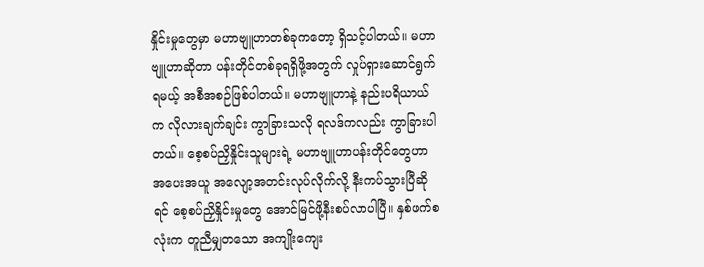နှိုင်းမှုတွေမှာ မဟာဗျူဟာတစ်ခုကတော့ ရှိသင့်ပါတယ်။ မဟာဗျူဟာဆိုတာ ပန်းတိုင်တစ်ခုရရှိဖို့အတွက် လှုပ်ရှားဆောင်ရွက်ရမယ့် အစီအစဉ်ဖြစ်ပါတယ်။ မဟာဗျူဟာနဲ့ နည်းပရိယာယ်က လိုလားချက်ချင်း ကွာခြားသလို ရလဒ်ကလည်း ကွာခြားပါတယ်။ စေ့စပ်ညှိနှိုင်းသူများရဲ့ မဟာဗျူဟာပန်းတိုင်တွေဟာ အပေးအယူ အလျော့အတင်းလုပ်လိုက်လို့ နီးကပ်သွားပြီဆိုရင် စေ့စပ်ညှိနှိုင်းမှုတွေ အောင်မြင်ဖို့နီးစပ်လာပါပြီ။ နှစ်ဖက်စလုံးက တူညီမျှတသော အကျိုးကျေး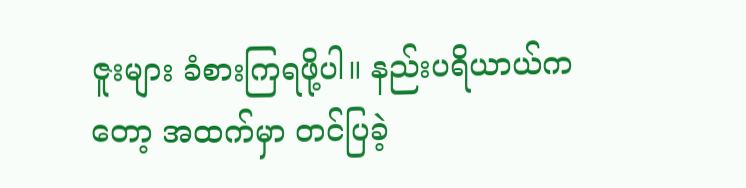ဇူးများ ခံစားကြရဖို့ပါ။ နည်းပရိယာယ်ကတော့ အထက်မှာ တင်ပြခဲ့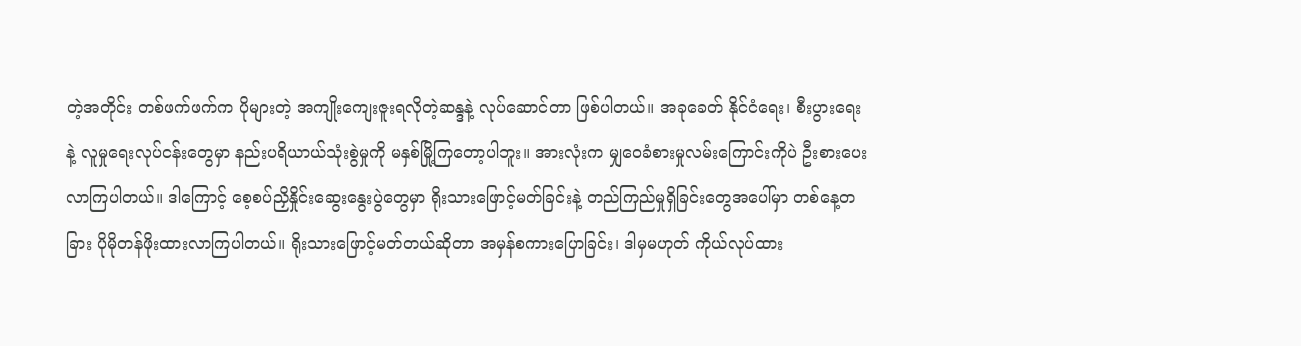တဲ့အတိုင်း တစ်ဖက်ဖက်က ပိုများတဲ့ အကျိုးကျေးဇူးရလိုတဲ့ဆန္ဒနဲ့ လုပ်ဆောင်တာ ဖြစ်ပါတယ်။ အခုခေတ် နိုင်ငံရေး၊ စီးပွားရေးနဲ့ လူမှုရေးလုပ်ငန်းတွေမှာ နည်းပရိယာယ်သုံးစွဲမှုကို မနှစ်မြို့ကြတော့ပါဘူး။ အားလုံးက မျှဝေခံစားမှုလမ်းကြောင်းကိုပဲ ဦးစားပေးလာကြပါတယ်။ ဒါကြောင့် စေ့စပ်ညှိနှိုင်းဆွေးနွေးပွဲတွေမှာ ရိုးသားဖြောင့်မတ်ခြင်းနဲ့ တည်ကြည်မှုရှိခြင်းတွေအပေါ်မှာ တစ်နေ့တခြား ပိုမိုတန်ဖိုးထားလာကြပါတယ်။ ရိုးသားဖြောင့်မတ်တယ်ဆိုတာ အမှန်စကားပြောခြင်း၊ ဒါမှမဟုတ် ကိုယ်လုပ်ထား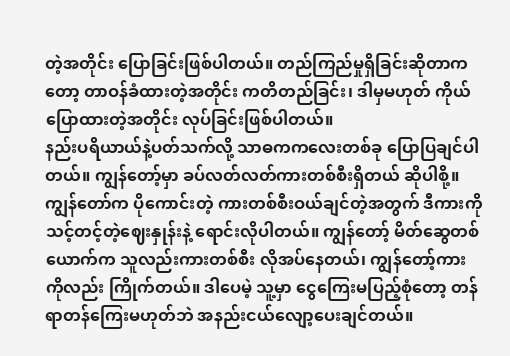တဲ့အတိုင်း ပြောခြင်းဖြစ်ပါတယ်။ တည်ကြည်မှုရှိခြင်းဆိုတာကတော့ တာဝန်ခံထားတဲ့အတိုင်း ကတိတည်ခြင်း၊ ဒါမှမဟုတ် ကိုယ်ပြောထားတဲ့အတိုင်း လုပ်ခြင်းဖြစ်ပါတယ်။
နည်းပရိယာယ်နဲ့ပတ်သက်လို့ သာဓကကလေးတစ်ခု ပြောပြချင်ပါတယ်။ ကျွန်တော့်မှာ ခပ်လတ်လတ်ကားတစ်စီးရှိတယ် ဆိုပါစို့။ ကျွန်တော်က ပိုကောင်းတဲ့ ကားတစ်စီးဝယ်ချင်တဲ့အတွက် ဒီကားကို သင့်တင့်တဲ့ဈေးနှုန်းနဲ့ ရောင်းလိုပါတယ်။ ကျွန်တော့် မိတ်ဆွေတစ်ယောက်က သူလည်းကားတစ်စီး လိုအပ်နေတယ်၊ ကျွန်တော့်ကားကိုလည်း ကြိုက်တယ်။ ဒါပေမဲ့ သူ့မှာ ငွေကြေးမပြည့်စုံတော့ တန်ရာတန်ကြေးမဟုတ်ဘဲ အနည်းငယ်လျော့ပေးချင်တယ်။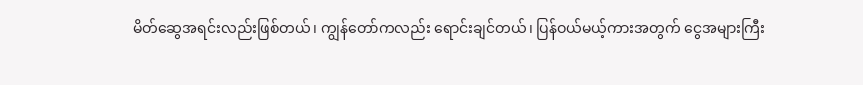မိတ်ဆွေအရင်းလည်းဖြစ်တယ်၊ ကျွန်တော်ကလည်း ရောင်းချင်တယ်၊ ပြန်ဝယ်မယ့်ကားအတွက် ငွေအများကြီး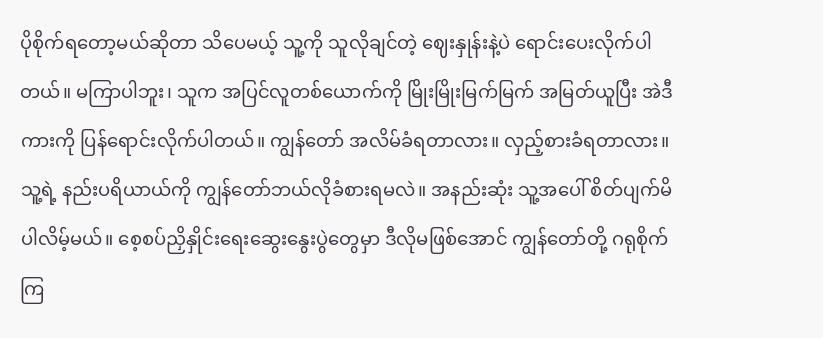ပိုစိုက်ရတော့မယ်ဆိုတာ သိပေမယ့် သူ့ကို သူလိုချင်တဲ့ ဈေးနှုန်းနဲ့ပဲ ရောင်းပေးလိုက်ပါတယ်။ မကြာပါဘူး၊ သူက အပြင်လူတစ်ယောက်ကို မြိုးမြိုးမြက်မြက် အမြတ်ယူပြီး အဲဒီကားကို ပြန်ရောင်းလိုက်ပါတယ်။ ကျွန်တော် အလိမ်ခံရတာလား။ လှည့်စားခံရတာလား။ သူ့ရဲ့ နည်းပရိယာယ်ကို ကျွန်တော်ဘယ်လိုခံစားရမလဲ။ အနည်းဆုံး သူ့အပေါ် စိတ်ပျက်မိပါလိမ့်မယ်။ စေ့စပ်ညှိနှိုင်းရေးဆွေးနွေးပွဲတွေမှာ ဒီလိုမဖြစ်အောင် ကျွန်တော်တို့ ဂရုစိုက်ကြ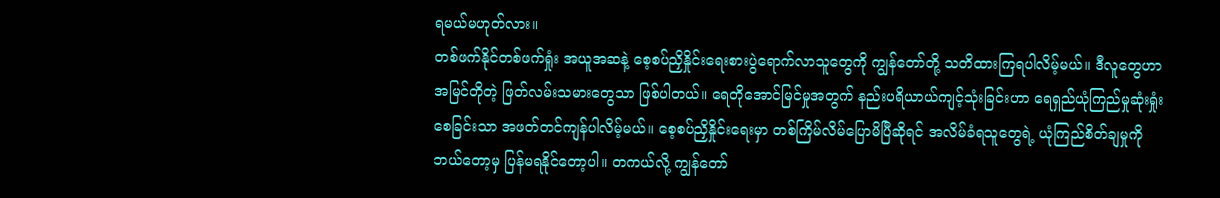ရမယ်မဟုတ်လား။
တစ်ဖက်နိုင်တစ်ဖက်ရှုံး အယူအဆနဲ့ စေ့စပ်ညှိနှိုင်းရေးစားပွဲရောက်လာသူတွေကို ကျွန်တော်တို့ သတိထားကြရပါလိမ့်မယ်။ ဒီလူတွေဟာ အမြင်တိုတဲ့ ဖြတ်လမ်းသမားတွေသာ ဖြစ်ပါတယ်။ ရေတိုအောင်မြင်မှုအတွက် နည်းပရိယာယ်ကျင့်သုံးခြင်းဟာ ရေရှည်ယုံကြည်မှုဆုံးရှုံးစေခြင်းသာ အဖတ်တင်ကျန်ပါလိမ့်မယ်။ စေ့စပ်ညှိနှိုင်းရေးမှာ တစ်ကြိမ်လိမ်ပြောမိပြီဆိုရင် အလိမ်ခံရသူတွေရဲ့ ယုံကြည်စိတ်ချမှုကို ဘယ်တော့မှ ပြန်မရနိုင်တော့ပါ။ တကယ်လို့ ကျွန်တော်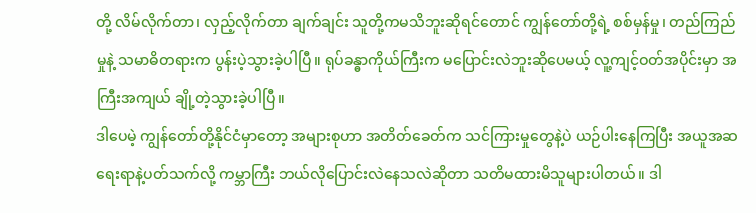တို့ လိမ်လိုက်တာ၊ လှည့်လိုက်တာ ချက်ချင်း သူတို့ကမသိဘူးဆိုရင်တောင် ကျွန်တော်တို့ရဲ့ စစ်မှန်မှု၊ တည်ကြည်မှုနဲ့ သမာဓိတရားက ပွန်းပဲ့သွားခဲ့ပါပြီ။ ရုပ်ခန္ဓာကိုယ်ကြီးက မပြောင်းလဲဘူးဆိုပေမယ့် လူ့ကျင့်ဝတ်အပိုင်းမှာ အကြီးအကျယ် ချို့တဲ့သွားခဲ့ပါပြီ။
ဒါပေမဲ့ ကျွန်တော်တို့နိုင်ငံမှာတော့ အများစုဟာ အတိတ်ခေတ်က သင်ကြားမှုတွေနဲ့ပဲ ယဉ်ပါးနေကြပြီး အယူအဆရေးရာနဲ့ပတ်သက်လို့ ကမ္ဘာကြီး ဘယ်လိုပြောင်းလဲနေသလဲဆိုတာ သတိမထားမိသူများပါတယ်။ ဒါ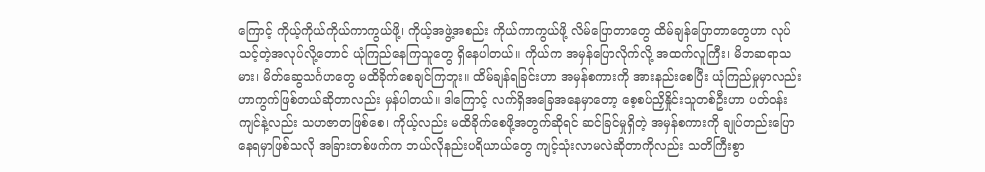ကြောင့် ကိုယ့်ကိုယ်ကိုယ်ကာကွယ်ဖို့၊ ကိုယ့်အဖွဲ့အစည်း ကိုယ်ကာကွယ်ဖို့ လိမ်ပြောတာတွေ ထိမ်ချန်ပြောတာတွေဟာ လုပ်သင့်တဲ့အလုပ်လို့တောင် ယုံကြည်နေကြသူတွေ ရှိနေပါတယ်။ ကိုယ်က အမှန်ပြောလိုက်လို့ အထက်လူကြီး၊ မိဘဆရာသမား၊ မိတ်ဆွေသင်္ဂဟတွေ မထိခိုက်စေချင်ကြဘူး။ ထိမ်ချန်ရခြင်းဟာ အမှန်စကားကို အားနည်းစေပြီး ယုံကြည်မှုမှာလည်း ဟာကွက်ဖြစ်တယ်ဆိုတာလည်း မှန်ပါတယ်။ ဒါကြောင့် လက်ရှိအခြေအနေမှာတော့ စေ့စပ်ညှိနှိုင်းသူတစ်ဦးဟာ ပတ်ဝန်းကျင်နဲ့လည်း သဟဇာတဖြစ်စေ၊ ကိုယ့်လည်း မထိခိုက်စေဖို့အတွက်ဆိုရင် ဆင်ခြင်မှုရှိတဲ့ အမှန်စကားကို ချုပ်တည်းပြောနေရမှာဖြစ်သလို အခြားတစ်ဖက်က ဘယ်လိုနည်းပရိယာယ်တွေ ကျင့်သုံးလာမလဲဆိုတာကိုလည်း သတိကြီးစွာ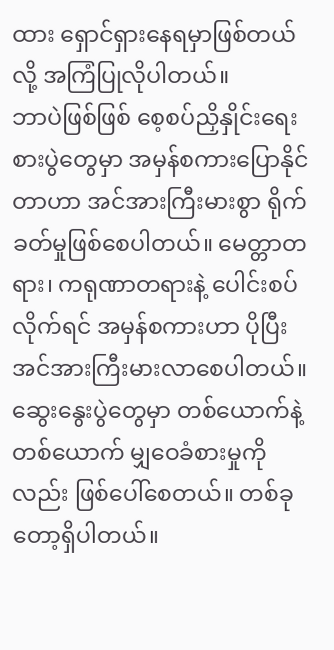ထား ရှောင်ရှားနေရမှာဖြစ်တယ်လို့ အကြံပြုလိုပါတယ်။
ဘာပဲဖြစ်ဖြစ် စေ့စပ်ညှိနှိုင်းရေးစားပွဲတွေမှာ အမှန်စကားပြောနိုင်တာဟာ အင်အားကြီးမားစွာ ရိုက်ခတ်မှုဖြစ်စေပါတယ်။ မေတ္တာတရား၊ ကရုဏာတရားနဲ့ ပေါင်းစပ်လိုက်ရင် အမှန်စကားဟာ ပိုပြီး အင်အားကြီးမားလာစေပါတယ်။ ဆွေးနွေးပွဲတွေမှာ တစ်ယောက်နဲ့တစ်ယောက် မျှဝေခံစားမှုကိုလည်း ဖြစ်ပေါ်စေတယ်။ တစ်ခုတော့ရှိပါတယ်။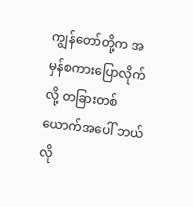ကျွန်တော်တို့က အမှန်စကားပြောလိုက်လို့ တခြားတစ်ယောက်အပေါ် ဘယ်လို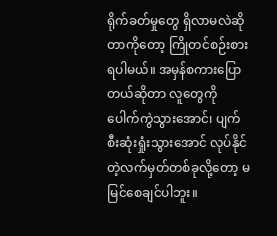ရိုက်ခတ်မှုတွေ ရှိလာမလဲဆိုတာကိုတော့ ကြိုတင်စဉ်းစားရပါမယ်။ အမှန်စကားပြောတယ်ဆိုတာ လူတွေကို ပေါက်ကွဲသွားအောင်၊ ပျက်စီးဆုံးရှုံးသွားအောင် လုပ်နိုင်တဲ့လက်မှတ်တစ်ခုလို့တော့ မမြင်စေချင်ပါဘူး။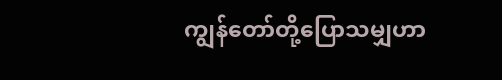ကျွန်တော်တို့ပြောသမျှဟာ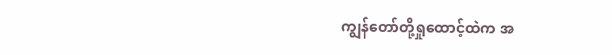ကျွန်တော်တို့ရှုထောင့်ထဲက အ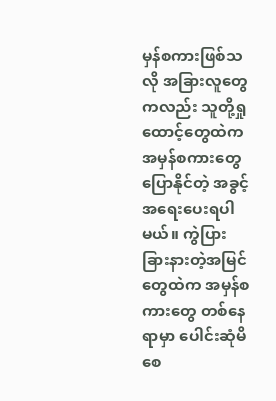မှန်စကားဖြစ်သလို အခြားလူတွေကလည်း သူတို့ရှုထောင့်တွေထဲက အမှန်စကားတွေပြောနိုင်တဲ့ အခွင့်အရေးပေးရပါမယ်။ ကွဲပြားခြားနားတဲ့အမြင်တွေထဲက အမှန်စကားတွေ တစ်နေရာမှာ ပေါင်းဆုံမိစေ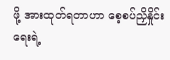ဖို့ အားထုတ်ရတာဟာ စေ့စပ်ညှိနှိုင်းရေးရဲ့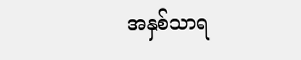အနှစ်သာရ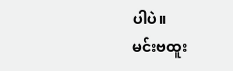ပါပဲ။
မင်းဗထူး